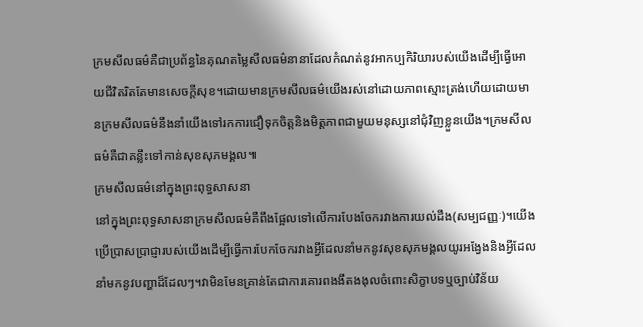ក្រមសីលធម៌គឺជាប្រព័ន្ធនៃគុណតម្លៃសីលធម៌នានាដែលកំណត់នូវអាកប្បកិរិយារបស់យើងដើម្បីធ្វើអោយជីវិតរិតតែមានសេចក្តីសុខ។ដោយមានក្រមសីលធម៌យើងរស់នៅដោយភាពស្មោះត្រង់ហើយដោយមានក្រមសីលធម៌នឹងនាំយើងទៅរកការជឿទុកចិត្តនិងមិត្តភាពជាមួយមនុស្សនៅជុំវិញខ្លួនយើង។ក្រមសីលធម៌គឺជាគន្លឹះទៅកាន់សុខសុភមង្គល៕
ក្រមសីលធម៌នៅក្នុងព្រះពុទ្ធសាសនា
នៅក្នុងព្រះពុទ្ធសាសនាក្រមសីលធម៌គឺពឹងផ្អែលទៅលើការបែងចែករវាងការយល់ដឹង(សម្បជញ្ញៈ)។យើងប្រើប្រាសប្រាជ្ញារបស់យើងដើម្បីធ្វើការបែកចែករវាងអ្វីដែលនាំមកនូវសុខសុភមង្គលយូរអង្វែងនិងអ្វីដែលនាំមកនូវបញ្ហាដ៏ដែលៗ។វាមិនមែនគ្រាន់តែជាការគោរពងងឹតងងុលចំពោះសិក្ខាបទឬច្បាប់វិន័យ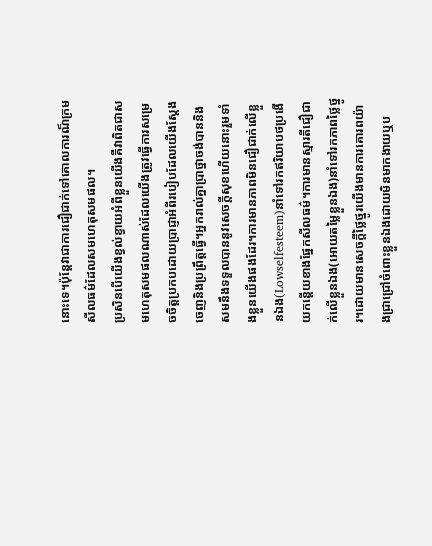នោះទេ។ប៉ុន្តែវាជាការជឿជាក់ទៅគោលការណ៏ក្រមសីលធម៌ដែលសមហេតុសមផល។
ប្រសិនបើយើងខ្វល់ខ្វាយអំពីខ្លួនយើងគឺវាពិតជាសមហេតុសមផលណាស់ដែលយើងត្រូវធ្វើការសម្រេចចិត្តប្រកបដោយប្រាជ្ញាអំពីរបៀបដែលយើងស្តែងចេញនិងប្រព្រឹត្តធ្វើ។អ្នករាល់គ្នាប្រាថ្នាចង់បាននិងសមនឹងទទួលបាននូវសេចក្តីសុខហើយនោះរួមទាំងខ្លួនយើងផងដែរ។ការមានភាពមិនជឿជាក់លើខ្លួនឯង(Lowselfesteem)នាំទៅរកឥរិយាបថប្រងើយកន្តើយខាងផ្នែកសីលធម៌។ការមានស្មារតីជឿជាក់លើខ្លួនឯង(អោយតម្លៃខ្លួនឯង)នាំទៅរកភាពថ្លៃថ្នូរ។ដោយមានសេចក្តីថ្លៃថ្នូរយើងមានការគោរពយ៉ាងជ្រាជ្រៅចំពោះខ្លួនឯងដោយមិនមាកងាយឬប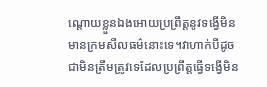ណ្តោយខ្លួនឯងអោយប្រព្រឹត្តនូវទង្វើមិនមានក្រមសីលធម៌នោះទេ។វាហាក់បីដូចជាមិនត្រឹមត្រូវទេដែលប្រព្រឹត្តធ្វើទង្វើមិន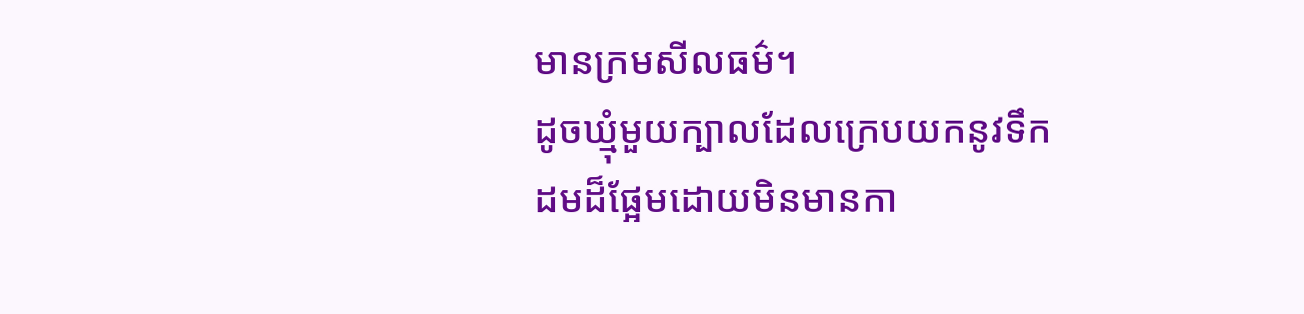មានក្រមសីលធម៌។
ដូចឃ្មុំមួយក្បាលដែលក្រេបយកនូវទឹកដមដ៏ផ្អែមដោយមិនមានកា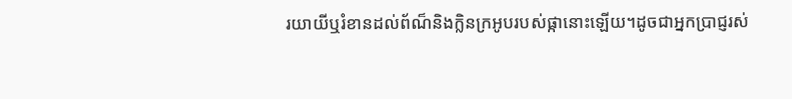រយាយីឬរំខានដល់ព័ណ៏និងក្លិនក្រអូបរបស់ផ្កានោះឡើយ។ដូចជាអ្នកប្រាជ្ញរស់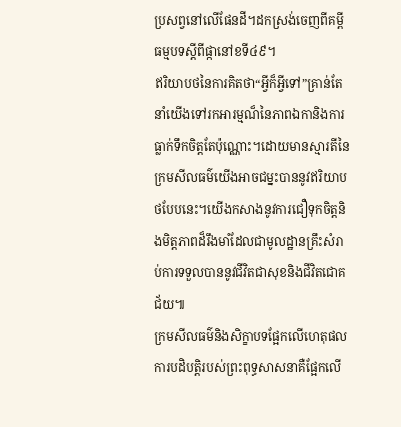ប្រសព្វនៅលើផែនដី។ដកស្រង់ចេញពីគម្ពីធម្មបទស្តីពីផ្កានៅខទី៤៩។
ឥរិយាបថនៃការគិតថា“អ្វីក៏អ្វីទៅ”គ្រាន់តែនាំយើងទៅរកអារម្មណ៏នៃភាពឯកានិងការធ្លាក់ទឹកចិត្តតែប៉ុណ្ណោះ។ដោយមានស្មារតីនៃក្រមសីលធម៌យើងអាចជម្នះបាននូវឥរិយាបថបែបនេះ។យើងកសាងនូវការជឿទុកចិត្តនិងមិត្តភាពដ៏រឹងមាំដែលជាមូលដ្ឋានគ្រឹះសំរាប់ការទទួលបាននូវជីវិតជាសុខនិងជីវិតជោគជ័យ៕
ក្រមសីលធម៌និងសិក្ខាបទផ្អែកលើហេតុផល
ការបដិបត្តិរបស់ព្រះពុទ្ធសាសនាគឺផ្អែកលើ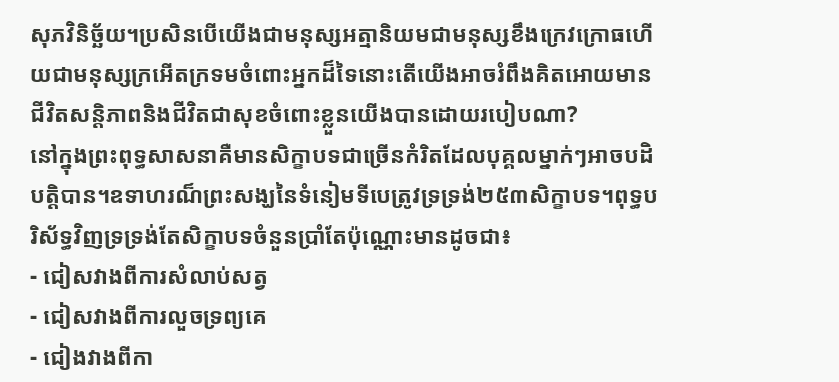សុភវិនិច្ឆ័យ។ប្រសិនបើយើងជាមនុស្សអត្មានិយមជាមនុស្សខឹងក្រេវក្រោធហើយជាមនុស្សក្រអើតក្រទមចំពោះអ្នកដ៏ទៃនោះតើយើងអាចរំពឹងគិតអោយមានជីវិតសន្តិភាពនិងជីវិតជាសុខចំពោះខ្លួនយើងបានដោយរបៀបណា?
នៅក្នុងព្រះពុទ្ធសាសនាគឺមានសិក្ខាបទជាច្រើនកំរិតដែលបុគ្គលម្នាក់ៗអាចបដិបត្តិបាន។ឧទាហរណ៏ព្រះសង្ឃនៃទំនៀមទីបេត្រូវទ្រទ្រង់២៥៣សិក្ខាបទ។ពុទ្ធបរិស័ទ្ធវិញទ្រទ្រង់តែសិក្ខាបទចំនួនប្រាំតែប៉ុណ្ណោះមានដូចជា៖
- ជៀសវាងពីការសំលាប់សត្វ
- ជៀសវាងពីការលួចទ្រព្យគេ
- ជៀងវាងពីកា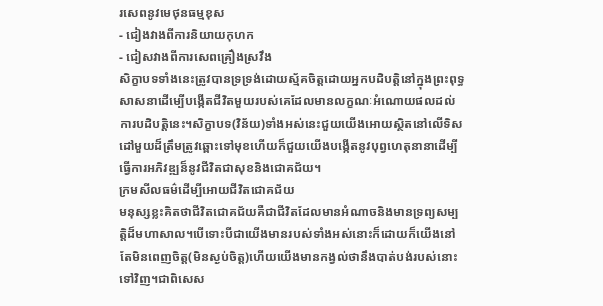រសេពនូវមេថុនធម្មខុស
- ជៀងវាងពីការនិយាយកុហក
- ជៀសវាងពីការសេពគ្រឿងស្រវឹង
សិក្ខាបទទាំងនេះត្រូវបានទ្រទ្រង់ដោយស្ម័គចិត្តដោយអ្នកបដិបត្តិនៅក្នុងព្រះពុទ្ធសាសនាដើម្បើបង្កើតជីវិតមួយរបស់គេដែលមានលក្ខណៈអំណោយផលដល់ការបដិបត្តិនេះ។សិក្ខាបទ(វិន័យ)ទាំងអស់នេះជួយយើងអោយស្ថិតនៅលើទិសដៅមួយដ៏ត្រឹមត្រូវឆ្ពោះទៅមុខហើយក៏ជួយយើងបង្កើតនូវបុព្វហេតុនានាដើម្បីធ្វើការអភិវឌ្ឍន៏នូវជីវិតជាសុខនិងជោគជ័យ។
ក្រមសីលធម៌ដើម្បីអោយជីវិតជោគជ័យ
មនុស្សខ្លះគិតថាជីវិតជោគជ័យគឺជាជីវិតដែលមានអំណាចនិងមានទ្រព្យសម្បត្តិដ៏មហាសាល។បើទោះបីជាយើងមានរបស់ទាំងអស់នោះក៏ដោយក៏យើងនៅតែមិនពេញចិត្ត(មិនស្ងប់ចិត្ត)ហើយយើងមានកង្វល់ថានឹងបាត់បង់របស់នោះទៅវិញ។ជាពិសេស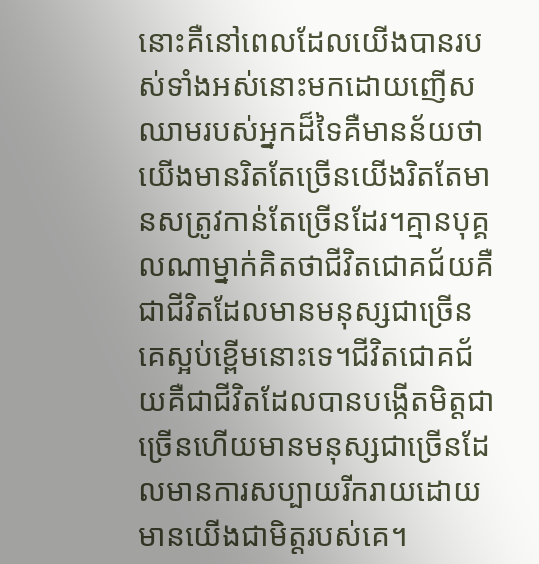នោះគឺនៅពេលដែលយើងបានរបស់ទាំងអស់នោះមកដោយញើសឈាមរបស់អ្នកដ៏ទៃគឺមានន័យថាយើងមានរិតតែច្រើនយើងរិតតែមានសត្រូវកាន់តែច្រើនដែរ។គ្មានបុគ្គលណាម្នាក់គិតថាជីវិតជោគជ័យគឺជាជីវិតដែលមានមនុស្សជាច្រើនគេស្អប់ខ្ពើមនោះទេ។ជីវិតជោគជ័យគឺជាជីវិតដែលបានបង្កើតមិត្តជាច្រើនហើយមានមនុស្សជាច្រើនដែលមានការសប្បាយរីករាយដោយមានយើងជាមិត្តរបស់គេ។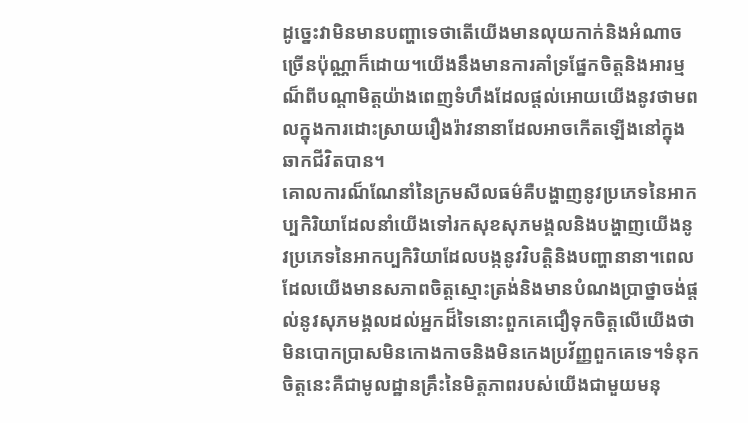ដូច្នេះវាមិនមានបញ្ហាទេថាតើយើងមានលុយកាក់និងអំណាចច្រើនប៉ុណ្ណាក៏ដោយ។យើងនឹងមានការគាំទ្រផ្នែកចិត្តនិងអារម្មណ៏ពីបណ្តាមិត្តយ៉ាងពេញទំហឹងដែលផ្តល់អោយយើងនូវថាមពលក្នុងការដោះស្រាយរឿងរ៉ាវនានាដែលអាចកើតឡើងនៅក្នុងឆាកជីវិតបាន។
គោលការណ៏ណែនាំនៃក្រមសីលធម៌គឺបង្ហាញនូវប្រភេទនៃអាកប្បកិរិយាដែលនាំយើងទៅរកសុខសុភមង្គលនិងបង្ហាញយើងនូវប្រភេទនៃអាកប្បកិរិយាដែលបង្កនូវវិបត្តិនិងបញ្ហានានា។ពេលដែលយើងមានសភាពចិត្តស្មោះត្រង់និងមានបំណងប្រាថ្នាចង់ផ្តល់នូវសុភមង្គលដល់អ្នកដ៏ទៃនោះពួកគេជឿទុកចិត្តលើយើងថាមិនបោកប្រាសមិនកោងកាចនិងមិនកេងប្រវ័ញ្ញពួកគេទេ។ទំនុកចិត្តនេះគឺជាមូលដ្ឋានគ្រឹះនៃមិត្តភាពរបស់យើងជាមួយមនុ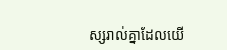ស្សរាល់គ្នាដែលយើ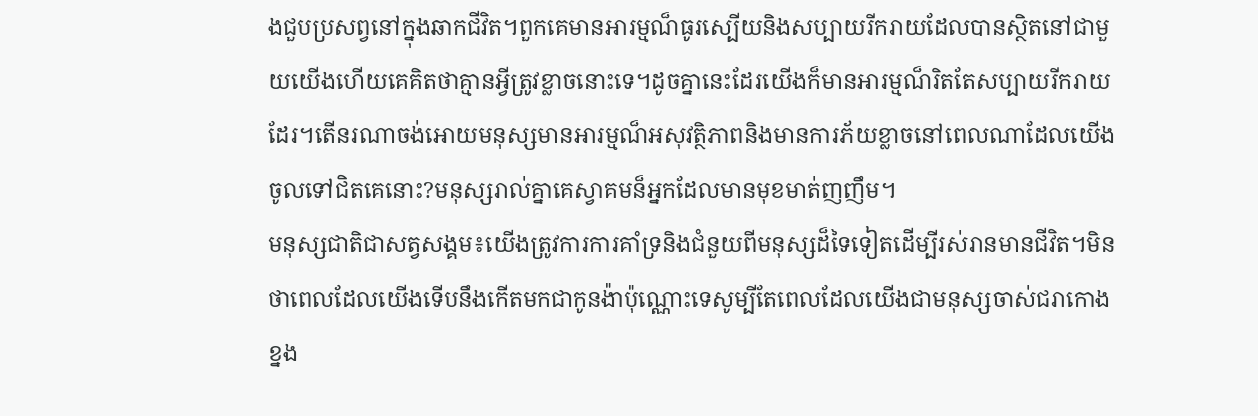ងជួបប្រសព្វនៅក្នុងឆាកជីវិត។ពួកគេមានអារម្មណ៏ធូរស្បើយនិងសប្បាយរីករាយដែលបានស្ថិតនៅជាមួយយើងហើយគេគិតថាគ្មានអ្វីត្រូវខ្លាចនោះទេ។ដូចគ្នានេះដែរយើងក៏មានអារម្មណ៏រិតតែសប្បាយរីករាយដែរ។តើនរណាចង់អោយមនុស្សមានអារម្មណ៏អសុវត្ថិភាពនិងមានការភ័យខ្លាចនៅពេលណាដែលយើងចូលទៅជិតគេនោះ?មនុស្សរាល់គ្នាគេស្វាគមន៏អ្នកដែលមានមុខមាត់ញញឹម។
មនុស្សជាតិជាសត្វសង្គម៖យើងត្រូវការការគាំទ្រនិងជំនួយពីមនុស្សដ៏ទៃទៀតដើម្បីរស់រានមានជីវិត។មិនថាពេលដែលយើងទើបនឹងកើតមកជាកូនង៉ាប៉ុណ្ណោះទេសូម្បីតែពេលដែលយើងជាមនុស្សចាស់ជរាកោងខ្នង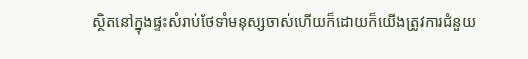ស្ថិតនៅក្នុងផ្ទះសំរាប់ថែទាំមនុស្សចាស់ហើយក៏ដោយក៏យើងត្រូវការជំនួយ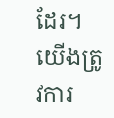ដែរ។យើងត្រូវការ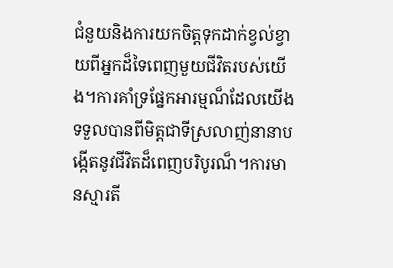ជំនួយនិងការយកចិត្តទុកដាក់ខ្វល់ខ្វាយពីអ្នកដ៏ទៃពេញមួយជីវិតរបស់យើង។ការគាំទ្រផ្នែកអារម្មណ៏ដែលយើងទទួលបានពីមិត្តជាទីស្រលាញ់នានាបង្កើតនូវជីវិតដ៏ពេញបរិបូរណ៏។ការមានស្មារតី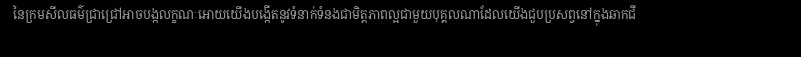នៃក្រមសីលធម៌ជ្រាជ្រៅអាចបង្កលក្ខណៈអោយយើងបង្កើតនូវទំនាក់ទំនងជាមិត្តភាពល្អជាមួយបុគ្គលណាដែលយើងជួបប្រសព្វនៅក្នុងឆាកជី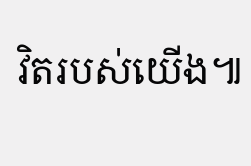វិតរបស់យើង៕